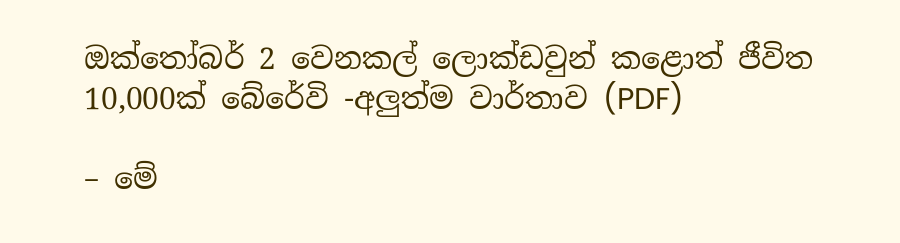ඔක්තෝබර් 2 වෙනකල් ලොක්ඩවුන් කළොත් ජීවිත 10,000ක් බේරේවි -අලුත්ම වාර්තාව (PDF)

– මේ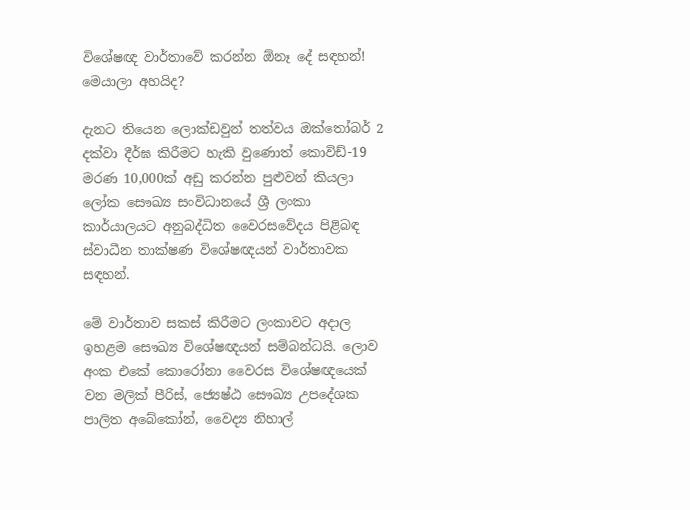විශේෂඥ වාර්තාවේ කරන්න ඕනෑ දේ සඳහන්! මෙයාලා අහයිද?

දැනට තියෙන ලොක්ඩවුන් තත්වය ඔක්තෝබර් 2 දක්වා දීර්ඝ කිරීමට හැකි වුණොත් කොවිඩ්-19 මරණ 10,000ක් අඩු කරන්න පුළුවන් කියලා ලෝක සෞඛ්‍ය සංවිධානයේ ශ්‍රී ලංකා කාර්යාලයට අනුබද්ධිත වෛරසවේදය පිළිබඳ ස්වාධීන තාක්ෂණ විශේෂඥයන් වාර්තාවක සඳහන්.

මේ වාර්තාව සකස් කිරීමට ලංකාවට අදාල ඉහළම සෞඛ්‍ය විශේෂඥයන් සම්බන්ධයි. ලොව අංක එකේ කොරෝනා වෛරස විශේෂඥයෙක් වන මලික් පීරිස්, ජ්‍යෙෂ්ඨ සෞඛ්‍ය උපදේශක පාලිත අබේකෝන්, වෛද්‍ය නිහාල්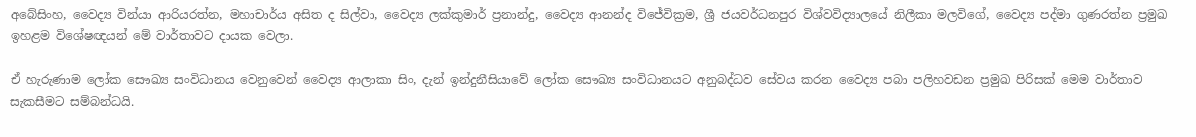අබේසිංහ, වෛද්‍ය වින්යා ආරියරත්න, මහාචාර්ය අසිත ද සිල්වා, වෛද්‍ය ලක්කුමාර් ප්‍රනාන්දු, වෛද්‍ය ආනන්ද විජේවික්‍රම, ශ්‍රී ජයවර්ධනපුර විශ්වවිද්‍යාලයේ නිලීකා මලවිගේ, වෛද්‍ය පද්මා ගුණරත්න ප්‍රමුඛ ඉහළම විශේෂඥයන් මේ වාර්තාවට දායක වෙලා.

ඒ හැරුණාම ලෝක සෞඛ්‍ය සංවිධානය වෙනුවෙන් වෛද්‍ය ආලාකා සිං, දැන් ඉන්දුනීසියාවේ ලෝක සෞඛ්‍ය සංවිධානයට අනුබද්ධව සේවය කරන වෛද්‍ය පබා පලිහවඩන ප්‍රමුඛ පිරිසක් මෙම වාර්තාව සැකසීමට සම්බන්ධයි.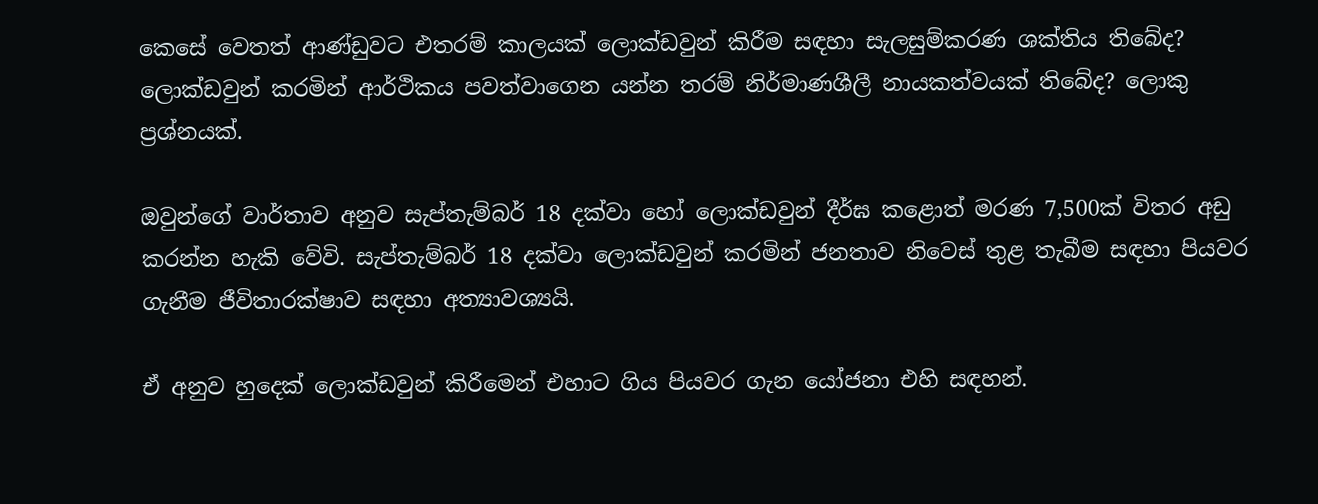කෙසේ වෙතත් ආණ්ඩුවට එතරම් කාලයක් ලොක්ඩවුන් කිරීම සඳහා සැලසුම්කරණ ශක්තිය තිබේද? ලොක්ඩවුන් කරමින් ආර්ථිකය පවත්වාගෙන යන්න තරම් නිර්මාණශීලී නායකත්වයක් තිබේද? ලොකු ප්‍රශ්නයක්.

ඔවුන්ගේ වාර්තාව අනුව සැප්තැම්බර් 18 දක්වා හෝ ලොක්ඩවුන් දීර්ඝ කළොත් මරණ 7,500ක් විතර අඩු කරන්න හැකි වේවි. සැප්තැම්බර් 18 දක්වා ලොක්ඩවුන් කරමින් ජනතාව නිවෙස් තුළ තැබීම සඳහා පියවර ගැනීම ජීවිතාරක්ෂාව සඳහා අත්‍යාවශ්‍යයි.

ඒ අනුව හුදෙක් ලොක්ඩවුන් කිරීමෙන් එහාට ගිය පියවර ගැන යෝජනා එහි සඳහන්.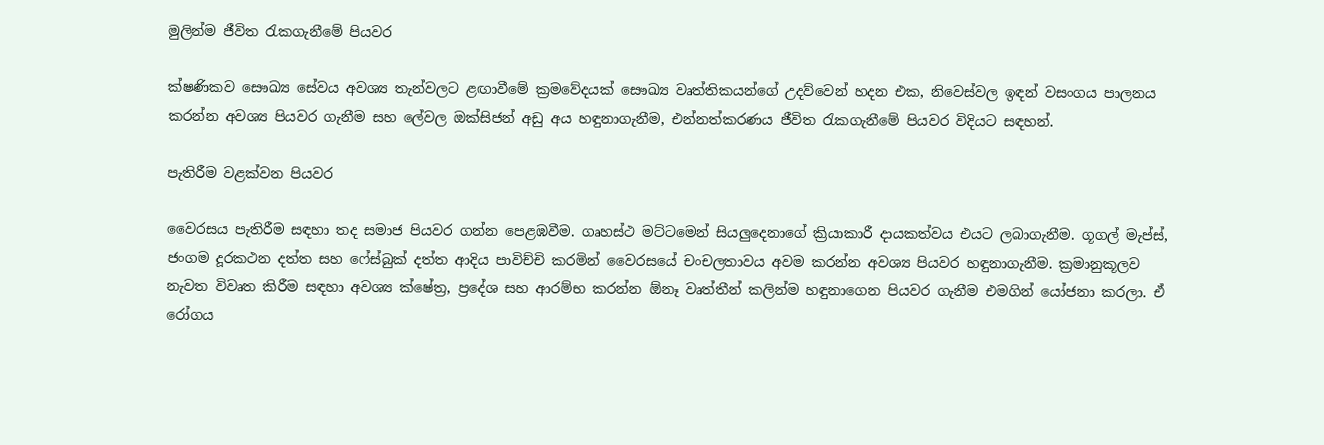මුලින්ම ජීවිත රැකගැනීමේ පියවර

ක්ෂණිකව සෞඛ්‍ය සේවය අවශ්‍ය තැන්වලට ළඟාවීමේ ක්‍රමවේදයක් සෞඛ්‍ය වෘත්තිකයන්ගේ උදව්වෙන් හදන එක, නිවෙස්වල ඉඳන් වසංගය පාලනය කරන්න අවශ්‍ය පියවර ගැනීම සහ ලේවල ඔක්සිජන් අඩු අය හඳුනාගැනීම, එන්නත්කරණය ජීවිත රැකගැනීමේ පියවර විදියට සඳහන්.

පැතිරීම වළක්වන පියවර

වෛරසය පැතිරීම සඳහා තද සමාජ පියවර ගන්න පෙළඹවීම. ගෘහස්ථ මට්ටමෙන් සියලුදෙනාගේ ක්‍රියාකාරී දායකත්වය එයට ලබාගැනීම. ගූගල් මැප්ස්, ජංගම දූරකථන දත්ත සහ ෆේස්බුක් දත්ත ආදිය පාවිච්චි කරමින් වෛරසයේ චංචලතාවය අවම කරන්න අවශ්‍ය පියවර හඳුනාගැනීම. ක්‍රමානුකූලව නැවත විවෘත කිරීම සඳහා අවශ්‍ය ක්ෂේත්‍ර, ප්‍රදේශ සහ ආරම්භ කරන්න ඕනෑ වෘත්තීන් කලින්ම හඳුනාගෙන පියවර ගැනීම එමගින් යෝජනා කරලා. ඒ රෝගය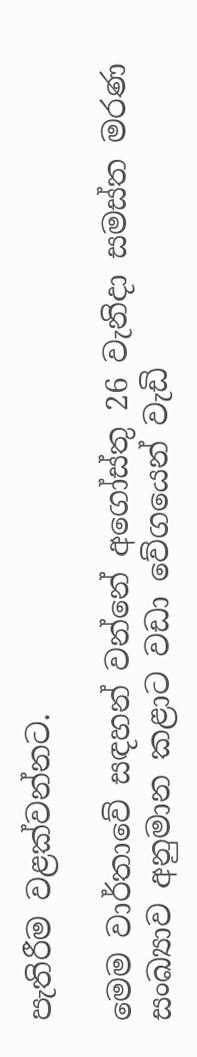පැතිරීම වළක්වන්නට.

මෙම වාර්තාවේ සඳහන් වන්නේ අගෝස්තු 26 වැනිදා සමස්ත මරණ සංඛ්‍යාව අනුමාන කළාට වඩා වේගයෙන් වැඩි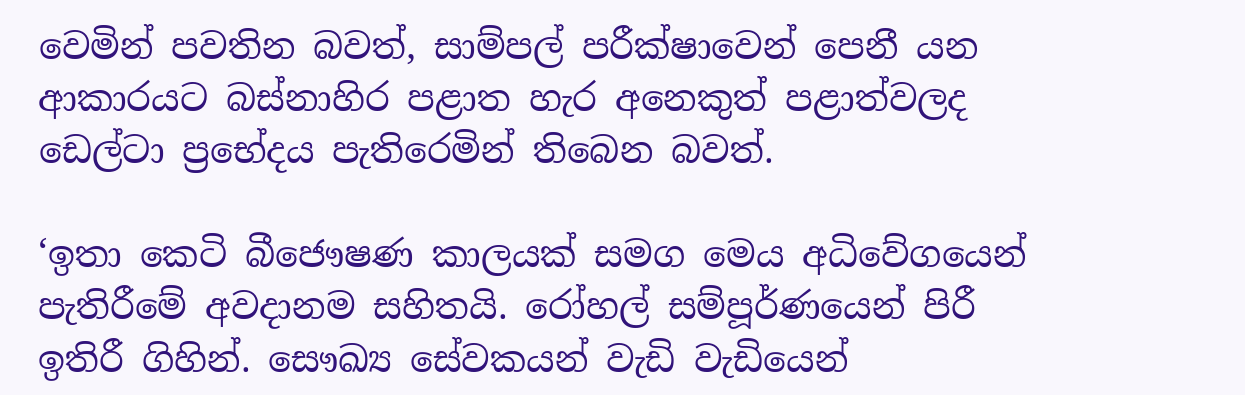වෙමින් පවතින බවත්, සාම්පල් පරීක්ෂාවෙන් පෙනී යන ආකාරයට බස්නාහිර පළාත හැර අනෙකුත් පළාත්වලද ඩෙල්ටා ප්‍රභේදය පැතිරෙමින් තිබෙන බවත්.

‘ඉතා කෙටි බීජෞෂණ කාලයක් සමග මෙය අධිවේගයෙන් පැතිරීමේ අවදානම සහිතයි. රෝහල් සම්පූර්ණයෙන් පිරී ඉතිරී ගිහින්. සෞඛ්‍ය සේවකයන් වැඩි වැඩියෙන්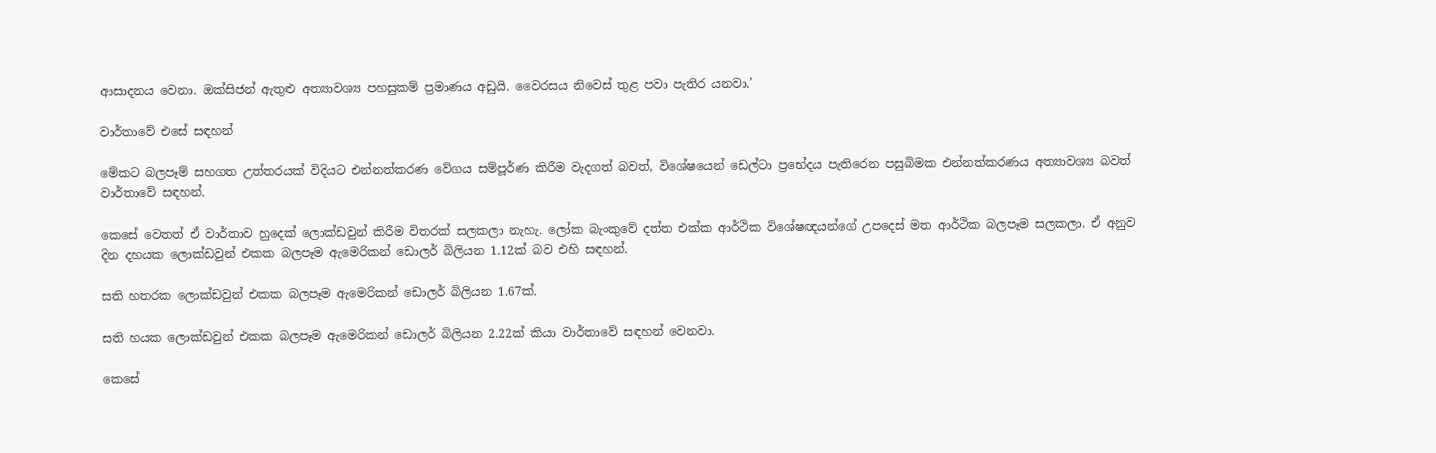ආසාදනය වෙනා. ඔක්සිජන් ඇතුළු අත්‍යාවශ්‍ය පහසුකම් ප්‍රමාණය අඩුයි. වෛරසය නිවෙස් තුළ පවා පැතිර යනවා.’

වාර්තාවේ එසේ සඳහන්

මේකට බලපෑම් සහගත උත්තරයක් විදියට එන්නත්කරණ වේගය සම්පූර්ණ කිරීම වැදගත් බවත්, විශේෂයෙන් ඩෙල්ටා ප්‍රභේදය පැතිරෙන පසුබිමක එන්නත්කරණය අත්‍යාවශ්‍ය බවත් වාර්තාවේ සඳහන්.

කෙසේ වෙතත් ඒ වාර්තාව හුදෙක් ලොක්ඩවුන් කිරීම විතරක් සලකලා නැහැ. ලෝක බැංකුවේ දත්ත එක්ක ආර්ථික විශේෂඥයන්ගේ උපදෙස් මත ආර්ථික බලපෑම සලකලා. ඒ අනුව දින දහයක ලොක්ඩවුන් එකක බලපෑම ඇමෙරිකන් ඩොලර් බිලියන 1.12ක් බව එහි සඳහන්.

සති හතරක ලොක්ඩවුන් එකක බලපෑම ඇමෙරිකන් ඩොලර් බිලියන 1.67ක්.

සති හයක ලොක්ඩවුන් එකක බලපෑම ඇමෙරිකන් ඩොලර් බිලියන 2.22ක් කියා වාර්තාවේ සඳහන් වෙනවා.

කෙසේ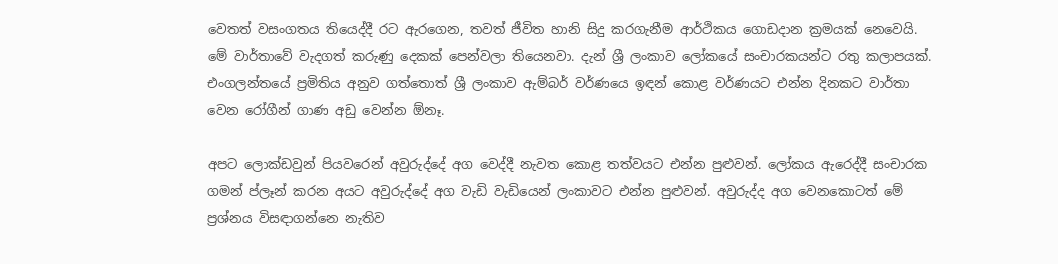වෙතත් වසංගතය තියෙද්දී රට ඇරගෙන, තවත් ජීවිත හානි සිදු කරගැනීම ආර්ථිකය ගොඩදාන ක්‍රමයක් නෙවෙයි. මේ වාර්තාවේ වැදගත් කරුණු දෙකක් පෙන්වලා තියෙනවා. දැන් ශ්‍රී ලංකාව ලෝකයේ සංචාරකයන්ට රතු කලාපයක්. එංගලන්තයේ ප්‍රමිතිය අනුව ගත්තොත් ශ්‍රී ලංකාව ඇම්බර් වර්ණයෙ ඉඳන් කොළ වර්ණයට එන්න දිනකට වාර්තා වෙන රෝගීන් ගාණ අඩු වෙන්න ඕනෑ.

අපට ලොක්ඩවුන් පියවරෙන් අවුරුද්දේ අග වෙද්දී නැවත කොළ තත්වයට එන්න පුළුවන්. ලෝකය ඇරෙද්දී සංචාරක ගමන් ප්ලෑන් කරන අයට අවුරුද්දේ අග වැඩි වැඩියෙන් ලංකාවට එන්න පුළුවන්. අවුරුද්ද අග වෙනකොටත් මේ ප්‍රශ්නය විසඳාගන්නෙ නැතිව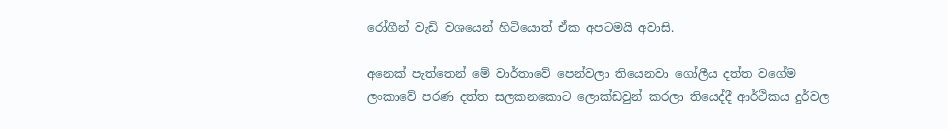රෝගීන් වැඩි වශයෙන් හිටියොත් ඒක අපටමයි අවාසි.

අනෙක් පැත්තෙන් මේ වාර්තාවේ පෙන්වලා තියෙනවා ගෝලීය දත්ත වගේම ලංකාවේ පරණ දත්ත සලකනකොට ලොක්ඩවුන් කරලා තියෙද්දී ආර්ථිකය දුර්වල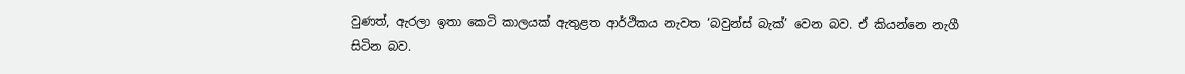වුණත්, ඇරලා ඉතා කෙටි කාලයක් ඇතුළත ආර්ථිකය නැවත ‘බවුන්ස් බැක්’ වෙන බව. ඒ කියන්නෙ නැගී සිටින බව.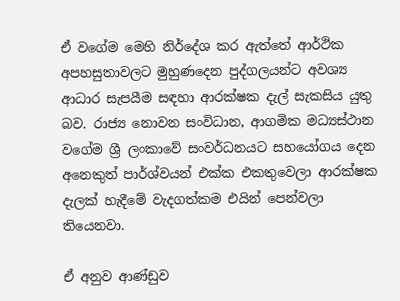ඒ වගේම මෙහි නිර්දේශ කර ඇත්තේ ආර්ථික අපහසුතාවලට මුහුණදෙන පුද්ගලයන්ට අවශ්‍ය ආධාර සැපයීම සඳහා ආරක්ෂක දැල් සැකසිය යුතු බව. රාජ්‍ය නොවන සංවිධාන, ආගමික මධ්‍යස්ථාන වගේම ශ්‍රී ලංකාවේ සංවර්ධනයට සහයෝගය දෙන අනෙකුත් පාර්ශ්වයන් එක්ක එකතුවෙලා ආරක්ෂක දැලක් හැදීමේ වැදගත්කම එයින් පෙන්වලා තියෙනවා.

ඒ අනුව ආණ්ඩුව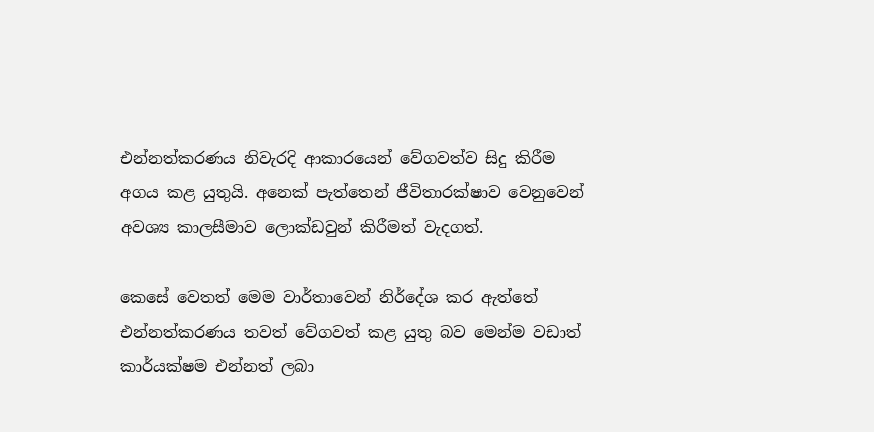එන්නත්කරණය නිවැරදි ආකාරයෙන් වේගවත්ව සිදු කිරීම අගය කළ යුතුයි. අනෙක් පැත්තෙන් ජීවිතාරක්ෂාව වෙනුවෙන් අවශ්‍ය කාලසීමාව ලොක්ඩවුන් කිරීමත් වැදගත්.

කෙසේ වෙතත් මෙම වාර්තාවෙන් නිර්දේශ කර ඇත්තේ එන්නත්කරණය තවත් වේගවත් කළ යුතු බව මෙන්ම වඩාත් කාර්යක්ෂම එන්නත් ලබා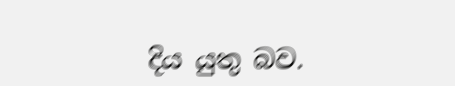දිය යුතු බව.